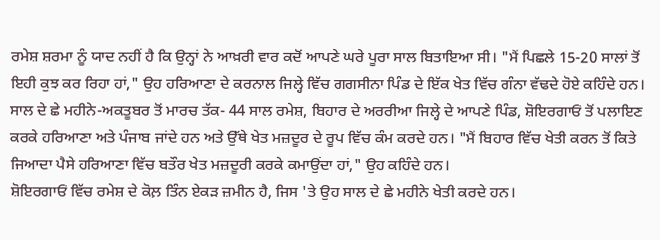ਰਮੇਸ਼ ਸ਼ਰਮਾ ਨੂੰ ਯਾਦ ਨਹੀਂ ਹੈ ਕਿ ਉਨ੍ਹਾਂ ਨੇ ਆਖ਼ਰੀ ਵਾਰ ਕਦੋਂ ਆਪਣੇ ਘਰੇ ਪੂਰਾ ਸਾਲ ਬਿਤਾਇਆ ਸੀ। "ਮੈਂ ਪਿਛਲੇ 15-20 ਸਾਲਾਂ ਤੋਂ ਇਹੀ ਕੁਝ ਕਰ ਰਿਹਾ ਹਾਂ," ਉਹ ਹਰਿਆਣਾ ਦੇ ਕਰਨਾਲ ਜਿਲ੍ਹੇ ਵਿੱਚ ਗਗਸੀਨਾ ਪਿੰਡ ਦੇ ਇੱਕ ਖੇਤ ਵਿੱਚ ਗੰਨਾ ਵੱਢਦੇ ਹੋਏ ਕਹਿੰਦੇ ਹਨ।
ਸਾਲ ਦੇ ਛੇ ਮਹੀਨੇ-ਅਕਤੂਬਰ ਤੋਂ ਮਾਰਚ ਤੱਕ- 44 ਸਾਲ ਰਮੇਸ਼, ਬਿਹਾਰ ਦੇ ਅਰਰੀਆ ਜਿਲ੍ਹੇ ਦੇ ਆਪਣੇ ਪਿੰਡ, ਸ਼ੋਇਰਗਾਓਂ ਤੋਂ ਪਲਾਇਣ ਕਰਕੇ ਹਰਿਆਣਾ ਅਤੇ ਪੰਜਾਬ ਜਾਂਦੇ ਹਨ ਅਤੇ ਉੱਥੇ ਖੇਤ ਮਜ਼ਦੂਰ ਦੇ ਰੂਪ ਵਿੱਚ ਕੰਮ ਕਰਦੇ ਹਨ। "ਮੈਂ ਬਿਹਾਰ ਵਿੱਚ ਖੇਤੀ ਕਰਨ ਤੋਂ ਕਿਤੇ ਜਿਆਦਾ ਪੈਸੇ ਹਰਿਆਣਾ ਵਿੱਚ ਬਤੌਰ ਖੇਤ ਮਜ਼ਦੂਰੀ ਕਰਕੇ ਕਮਾਉਂਦਾ ਹਾਂ," ਉਹ ਕਹਿੰਦੇ ਹਨ।
ਸ਼ੋਇਰਗਾਓਂ ਵਿੱਚ ਰਮੇਸ਼ ਦੇ ਕੋਲ਼ ਤਿੰਨ ਏਕੜ ਜ਼ਮੀਨ ਹੈ, ਜਿਸ 'ਤੇ ਉਹ ਸਾਲ ਦੇ ਛੇ ਮਹੀਨੇ ਖੇਤੀ ਕਰਦੇ ਹਨ।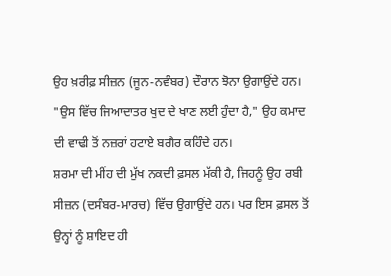ਉਹ ਖ਼ਰੀਫ਼ ਸੀਜ਼ਨ (ਜੂਨ-ਨਵੰਬਰ) ਦੌਰਾਨ ਝੋਨਾ ਉਗਾਉਂਦੇ ਹਨ। "ਉਸ ਵਿੱਚ ਜਿਆਦਾਤਰ ਖੁਦ ਦੇ ਖਾਣ ਲਈ ਹੁੰਦਾ ਹੈ," ਉਹ ਕਮਾਦ ਦੀ ਵਾਢੀ ਤੋਂ ਨਜ਼ਰਾਂ ਹਟਾਏ ਬਗੈਰ ਕਹਿੰਦੇ ਹਨ।
ਸ਼ਰਮਾ ਦੀ ਮੀਂਹ ਦੀ ਮੁੱਖ ਨਕਦੀ ਫ਼ਸਲ ਮੱਕੀ ਹੈ, ਜਿਹਨੂੰ ਉਹ ਰਬੀ ਸੀਜ਼ਨ (ਦਸੰਬਰ-ਮਾਰਚ) ਵਿੱਚ ਉਗਾਉਂਦੇ ਹਨ। ਪਰ ਇਸ ਫ਼ਸਲ ਤੋਂ ਉਨ੍ਹਾਂ ਨੂੰ ਸ਼ਾਇਦ ਹੀ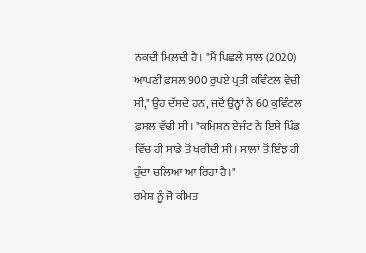ਨਕਦੀ ਮਿਲ਼ਦੀ ਹੈ। "ਮੈਂ ਪਿਛਲੇ ਸਾਲ (2020) ਆਪਣੀ ਫ਼ਸਲ 900 ਰੁਪਏ ਪ੍ਰਤੀ ਕਵਿੰਟਲ ਵੇਚੀ ਸੀ," ਉਹ ਦੱਸਦੇ ਹਨ, ਜਦੋਂ ਉਨ੍ਹਾਂ ਨੇ 60 ਕੁਵਿੰਟਲ ਫ਼ਸਲ ਵੱਢੀ ਸੀ। "ਕਮਿਸ਼ਨ ਏਜੰਟ ਨੇ ਇਸੇ ਪਿੰਡ ਵਿੱਚ ਹੀ ਸਾਡੇ ਤੋਂ ਖਰੀਦੀ ਸੀ। ਸਾਲਾਂ ਤੋਂ ਇੰਝ ਹੀ ਹੁੰਦਾ ਚਲਿਆ ਆ ਰਿਹਾ ਹੈ।"
ਰਮੇਸ਼ ਨੂੰ ਜੋ ਕੀਮਤ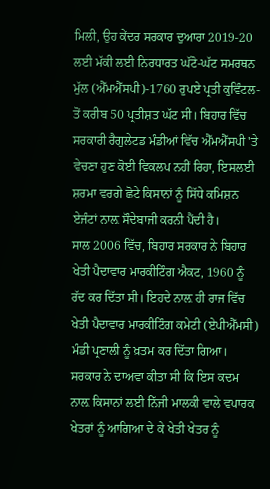ਮਿਲੀ, ਉਹ ਕੇਂਦਰ ਸਰਕਾਰ ਦੁਆਰਾ 2019-20 ਲਈ ਮੱਕੀ ਲਈ ਨਿਰਧਾਰਤ ਘੱਟੋ-ਘੱਟ ਸਮਰਥਨ ਮੁੱਲ (ਐੱਮਐੱਸਪੀ)-1760 ਰੁਪਏ ਪ੍ਰਤੀ ਕੁਵਿੰਟਲ-ਤੋਂ ਕਰੀਬ 50 ਪ੍ਰਤੀਸ਼ਤ ਘੱਟ ਸੀ। ਬਿਹਾਰ ਵਿੱਚ ਸਰਕਾਰੀ ਰੈਗੁਲੇਟਡ ਮੰਡੀਆਂ ਵਿੱਚ ਐੱਮਐੱਸਪੀ 'ਤੇ ਵੇਚਣਾ ਹੁਣ ਕੋਈ ਵਿਕਲਪ ਨਹੀਂ ਰਿਹਾ, ਇਸਲਈ ਸ਼ਰਮਾ ਵਰਗੇ ਛੋਟੇ ਕਿਸਾਨਾਂ ਨੂੰ ਸਿੱਧੇ ਕਮਿਸ਼ਨ ਏਜੰਟਾਂ ਨਾਲ਼ ਸੌਦੇਬਾਜੀ ਕਰਨੀ ਪੈਂਦੀ ਹੈ।
ਸਾਲ 2006 ਵਿੱਚ, ਬਿਹਾਰ ਸਰਕਾਰ ਨੇ ਬਿਹਾਰ ਖੇਤੀ ਪੈਦਾਵਾਰ ਮਾਰਕੀਟਿੰਗ ਐਕਟ, 1960 ਨੂੰ ਰੱਦ ਕਰ ਦਿੱਤਾ ਸੀ। ਇਹਦੇ ਨਾਲ਼ ਹੀ ਰਾਜ ਵਿੱਚ ਖੇਤੀ ਪੈਦਾਵਾਰ ਮਾਰਕੀਟਿੰਗ ਕਮੇਟੀ (ਏਪੀਐੱਮਸੀ) ਮੰਡੀ ਪ੍ਰਣਾਲੀ ਨੂੰ ਖ਼ਤਮ ਕਰ ਦਿੱਤਾ ਗਿਆ। ਸਰਕਾਰ ਨੇ ਦਾਅਵਾ ਕੀਤਾ ਸੀ ਕਿ ਇਸ ਕਦਮ ਨਾਲ਼ ਕਿਸਾਨਾਂ ਲਈ ਨਿੱਜੀ ਮਾਲਕੀ ਵਾਲੇ ਵਪਾਰਕ ਖੇਤਰਾਂ ਨੂੰ ਆਗਿਆ ਦੇ ਕੇ ਖੇਤੀ ਖੇਤਰ ਨੂੰ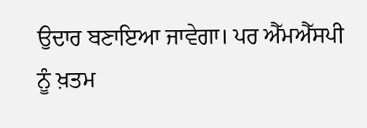ਉਦਾਰ ਬਣਾਇਆ ਜਾਵੇਗਾ। ਪਰ ਐੱਮਐੱਸਪੀ ਨੂੰ ਖ਼ਤਮ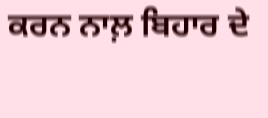ਕਰਨ ਨਾਲ਼ ਬਿਹਾਰ ਦੇ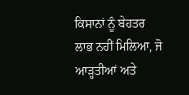ਕਿਸਾਨਾਂ ਨੂੰ ਬੇਹਤਰ ਲਾਭ ਨਹੀਂ ਮਿਲਿਆ, ਜੋ ਆੜ੍ਹਤੀਆਂ ਅਤੇ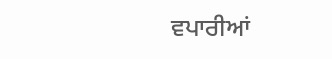ਵਪਾਰੀਆਂ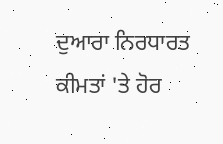ਦੁਆਰਾ ਨਿਰਧਾਰਤ ਕੀਮਤਾਂ 'ਤੇ ਹੋਰ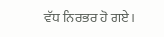ਵੱਧ ਨਿਰਭਰ ਹੋ ਗਏ।